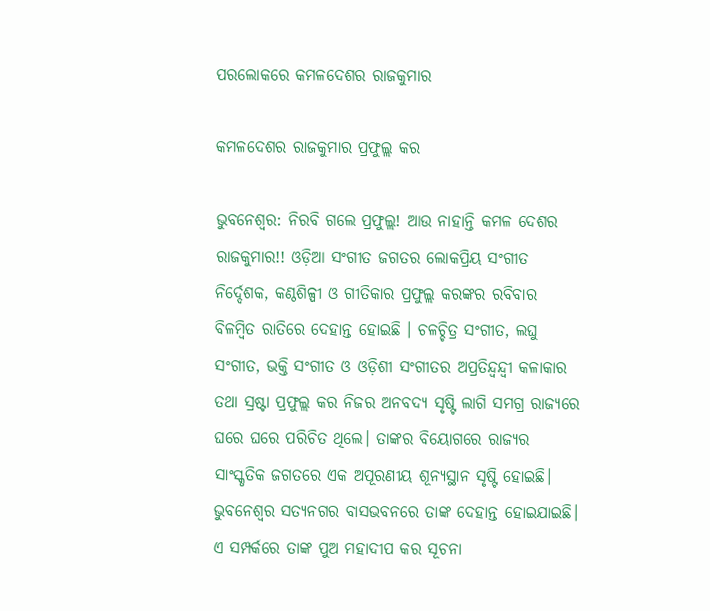ପରଲୋକରେ କମଳଦେଶର ରାଜକୁମାର

କମଳଦେଶର ରାଜକୁମାର ପ୍ରଫୁଲ୍ଲ କର

ଭୁବନେଶ୍ବର: ନିରବି ଗଲେ ପ୍ରଫୁଲ୍ଲ! ଆଉ ନାହାନ୍ତି କମଳ ଦେଶର ରାଜକୁମାର!! ଓଡ଼ିଆ ସଂଗୀତ ଜଗତର ଲୋକପ୍ରିୟ ସଂଗୀତ ନିର୍ଦ୍ଦେଶକ, କଣ୍ଠଶିଳ୍ପୀ ଓ ଗୀତିକାର ପ୍ରଫୁଲ୍ଲ କରଙ୍କର ରବିବାର ବିଳମ୍ବିତ ରାତିରେ ଦେହାନ୍ତ ହୋଇଛି । ଚଳଚ୍ଚିତ୍ର ସଂଗୀତ, ଲଘୁ ସଂଗୀତ, ଭକ୍ତି ସଂଗୀତ ଓ ଓଡ଼ିଶୀ ସଂଗୀତର ଅପ୍ରତିନ୍ଦ୍ବନ୍ଦ୍ବୀ କଳାକାର ତଥା ସ୍ରଷ୍ଟା ପ୍ରଫୁଲ୍ଲ କର ନିଜର ଅନବଦ୍ୟ ସୃଷ୍ଟି ଲାଗି ସମଗ୍ର ରାଜ୍ୟରେ ଘରେ ଘରେ ପରିଚିତ ଥିଲେ। ତାଙ୍କର ବିୟୋଗରେ ରାଜ୍ୟର ସାଂସ୍କୃତିକ ଜଗତରେ ଏକ ଅପୂରଣୀୟ ଶୂନ୍ୟସ୍ଥାନ ସୃଷ୍ଟି ହୋଇଛି। ଭୁବନେଶ୍ବର ସତ୍ୟନଗର ବାସଭବନରେ ତାଙ୍କ ଦେହାନ୍ତ ହୋଇଯାଇଛି। ଏ ସମ୍ପର୍କରେ ତାଙ୍କ ପୁଅ ମହାଦୀପ କର ସୂଚନା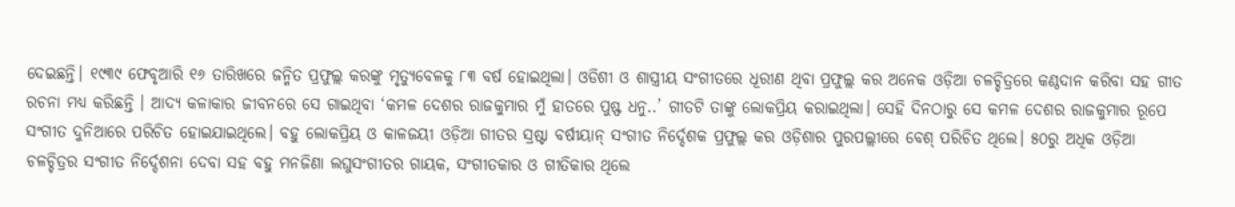ଦେଇଛନ୍ତି। ୧୯୩୯ ଫେବୃଆରି ୧୬ ତାରିଖରେ ଜନ୍ମିତ ପ୍ରଫୁଲ୍ଲ କରଙ୍କୁ ମୃତ୍ୟୁବେଳକୁ ୮୩ ବର୍ଷ ହୋଇଥିଲା। ଓଡିଶୀ ଓ ଶାସ୍ତ୍ରୀୟ ସଂଗୀତରେ ଧୂରୀଣ ଥିବା ପ୍ରଫୁଲ୍ଲ କର ଅନେକ ଓଡ଼ିଆ ଚଳଚ୍ଚିତ୍ରରେ କଣ୍ଠଦାନ କରିବା ସହ ଗୀତ ରଚନା ମଧ୍ୟ କରିଛନ୍ତି । ଆଦ୍ୟ କଳାକାର ଜୀବନରେ ସେ ଗାଇଥିବା ‘କମଳ ଦେଶର ରାଜକୁମାର ମୁଁ ହାତରେ ପୁଷ୍ଫ ଧନୁ..’ ଗୀତଟି ତାଙ୍କୁ ଲୋକପ୍ରିୟ କରାଇଥିଲା। ସେହି ଦିନଠାରୁ ସେ କମଳ ଦେଶର ରାଜକୁମାର ରୂପେ ସଂଗୀତ ଦୁନିଆରେ ପରିଚିତ ହୋଇଯାଇଥିଲେ। ବହୁ ଲୋକପ୍ରିୟ ଓ କାଳଜୟୀ ଓଡ଼ିଆ ଗୀତର ସ୍ରଷ୍ଟା ବର୍ଷୀୟାନ୍ ସଂଗୀତ ନିର୍ଦ୍ଦେଶକ ପ୍ରଫୁଲ୍ଲ କର ଓଡ଼ିଶାର ପୁରପଲ୍ଲୀରେ ବେଶ୍ ପରିଚିତ ଥିଲେ। ୫୦ରୁ ଅଧିକ ଓଡ଼ିଆ ଚଳଚ୍ଚିତ୍ରର ସଂଗୀତ ନିର୍ଦ୍ଦେଶନା ଦେବା ସହ ବହୁ ମନଜିଣା ଲଘୁସଂଗୀତର ଗାୟକ, ସଂଗୀତକାର ଓ ଗୀତିକାର ଥିଲେ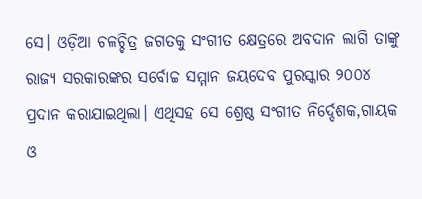ସେ। ଓଡ଼ିଆ ଚଳଚ୍ଚିତ୍ର ଜଗତକୁ ସଂଗୀତ କ୍ଷେତ୍ରରେ ଅବଦାନ ଲାଗି ତାଙ୍କୁ ରାଜ୍ୟ ସରକାରଙ୍କର ସର୍ବୋଚ୍ଚ ସମ୍ମାନ ଜୟଦେବ ପୁରସ୍କାର ୨୦୦୪ ପ୍ରଦାନ କରାଯାଇଥିଲା। ଏଥିସହ ସେ ଶ୍ରେଷ୍ଠ ସଂଗୀତ ନିର୍ଦ୍ଦେଶକ,ଗାୟକ ଓ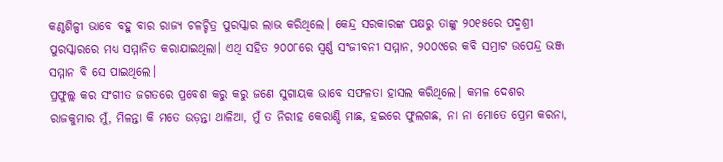କଣ୍ଠଶିଳ୍ପୀ ଭାବେ ବହୁ ବାର ରାଜ୍ୟ ଚଳଚ୍ଚିତ୍ର ପୁରସ୍କାର ଲାଭ କରିଥିଲେ। କେନ୍ଦ୍ର ସରକାରଙ୍କ ପକ୍ଷରୁ ତାଙ୍କୁ ୨୦୧୫ରେ ପଦ୍ମଶ୍ରୀ ପୁରସ୍କାରରେ ମଧ୍ୟ ସମ୍ମାନିତ କରାଯାଇଥିଲା। ଏଥି ସହିତ ୨୦୦୮ରେ ସ୍ବର୍ଣ୍ଣ ସଂଜୀବନୀ ସମ୍ମାନ, ୨୦୦୯ରେ କବି ସମ୍ରାଟ ଉପେନ୍ଦ୍ର ଭଞ୍ଜ ସମ୍ମାନ ବି ସେ ପାଇଥିଲେ।
ପ୍ରଫୁଲ୍ଲ କର ସଂଗୀତ ଜଗତରେ ପ୍ରବେଶ କରୁ କରୁ ଜଣେ ସୁଗାୟକ ଭାବେ ସଫଳତା ହାସଲ କରିଥିଲେ। କମଳ ଦେଶର ରାଜକୁମାର ମୁଁ, ମିଳନ୍ତା କି ମତେ ଉଡ଼ନ୍ତା ଥାଳିଆ, ମୁଁ ତ ନିରୀହ କେରାଣ୍ଡି ମାଛ, ହଇରେ ଫୁଲଗଛ, ନା ନା ମୋତେ ପ୍ରେମ କରନା,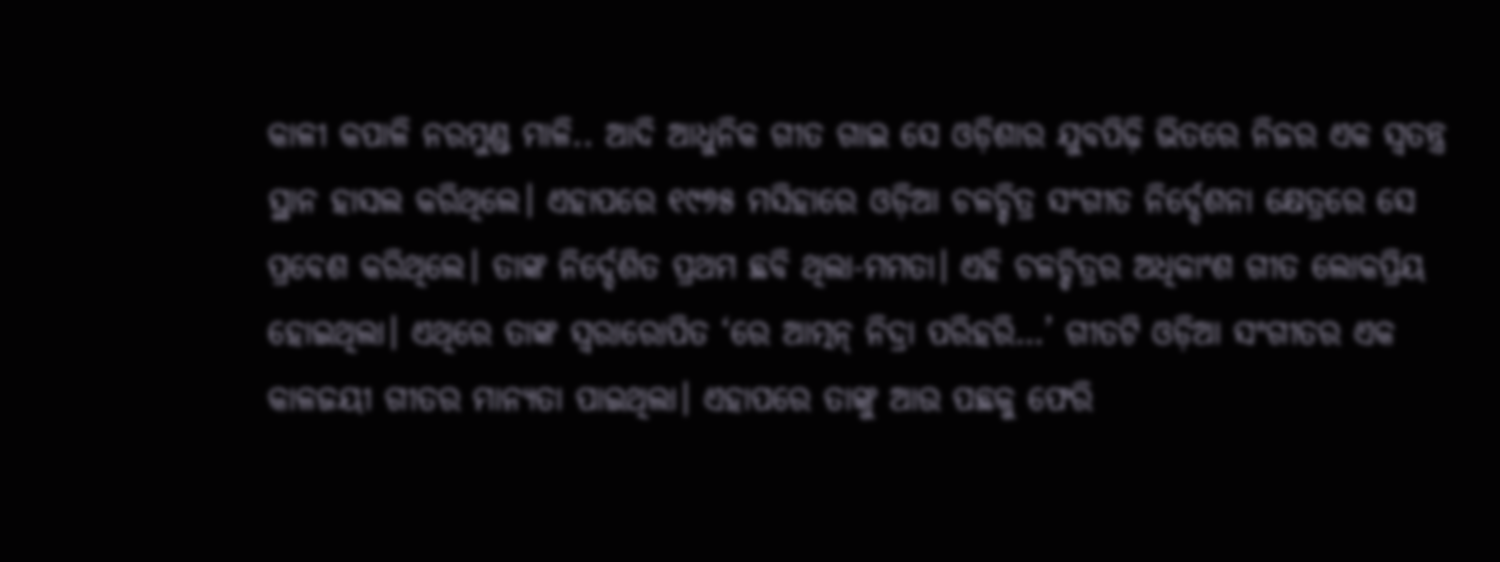କାଳୀ କପାଳି ନରମୁଣ୍ଡ ମାଳି.. ଆଦି ଆଧୁନିକ ଗୀତ ଗାଇ ସେ ଓଡ଼ିଶାର ଯୁବପିଢ଼ି ଭିତରେ ନିଜର ଏକ ସ୍ବତନ୍ତ୍ର ସ୍ଥାନ ହାସଲ କରିଥିଲେ। ଏହାପରେ ୧୯୭୫ ମସିହାରେ ଓଡ଼ିଆ ଚଳଚ୍ଚିତ୍ର ସଂଗୀତ ନିର୍ଦ୍ଦେଶନା କ୍ଷେତ୍ରରେ ସେ ପ୍ରବେଶ କରିଥିଲେ। ତାଙ୍କ ନିର୍ଦ୍ଦେଶିତ ପ୍ରଥମ ଛବି ଥିଲା-ମମତା। ଏହି ଚଳଚ୍ଚିତ୍ରର ଅଧିକାଂଶ ଗୀତ ଲୋକପ୍ରିୟ ହୋଇଥିଲା। ଏଥିରେ ତାଙ୍କ ସ୍ବରାରୋପିତ ‘ରେ ଆତ୍ମନ୍ ନିଦ୍ରା ପରିହରି…’ ଗୀତଟି ଓଡ଼ିଆ ସଂଗୀତର ଏକ କାଳଜୟୀ ଗୀତର ମାନ୍ୟତା ପାଇଥିଲା। ଏହାପରେ ତାଙ୍କୁ ଆଉ ପଛକୁ ଫେରି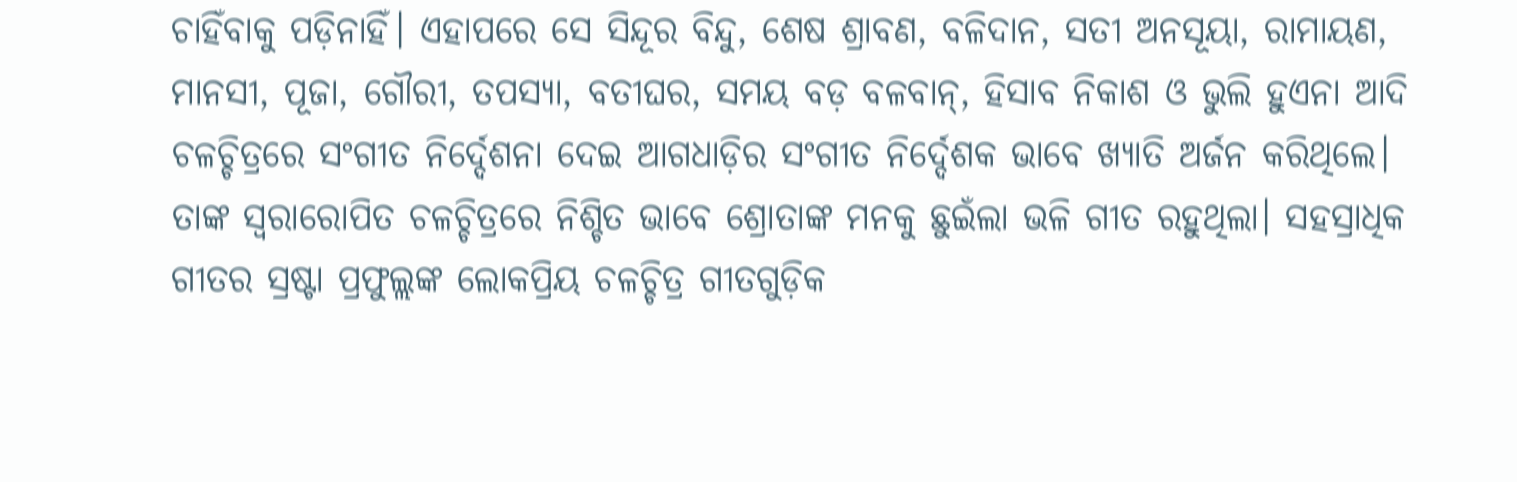ଚାହିଁବାକୁ ପଡ଼ିନାହିଁ। ଏହାପରେ ସେ ସିନ୍ଦୂର ବିନ୍ଦୁ, ଶେଷ ଶ୍ରାବଣ, ବଳିଦାନ, ସତୀ ଅନସୂୟା, ରାମାୟଣ, ମାନସୀ, ପୂଜା, ଗୌରୀ, ତପସ୍ୟା, ବତୀଘର, ସମୟ ବଡ଼ ବଳବାନ୍, ହିସାବ ନିକାଶ ଓ ଭୁଲି ହୁଏନା ଆଦି ଚଳଚ୍ଚିତ୍ରରେ ସଂଗୀତ ନିର୍ଦ୍ଦେଶନା ଦେଇ ଆଗଧାଡ଼ିର ସଂଗୀତ ନିର୍ଦ୍ଦେଶକ ଭାବେ ଖ୍ୟାତି ଅର୍ଜନ କରିଥିଲେ। ତାଙ୍କ ସ୍ବରାରୋପିତ ଚଳଚ୍ଚିତ୍ରରେ ନିଶ୍ଚିତ ଭାବେ ଶ୍ରୋତାଙ୍କ ମନକୁ ଛୁଇଁଲା ଭଳି ଗୀତ ରହୁଥିଲା। ସହସ୍ରାଧିକ ଗୀତର ସ୍ରଷ୍ଟା ପ୍ରଫୁଲ୍ଲଙ୍କ ଲୋକପ୍ରିୟ ଚଳଚ୍ଚିତ୍ର ଗୀତଗୁଡ଼ିକ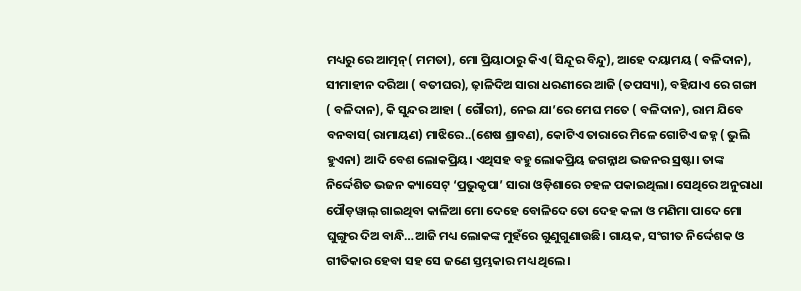ମଧ୍ୟରୁ ରେ ଆତ୍ମନ୍( ମମତା), ମୋ ପ୍ରିୟାଠାରୁ କିଏ( ସିନ୍ଦୂର ବିନ୍ଦୁ), ଆହେ ଦୟାମୟ ( ବଳିଦାନ), ସୀମାହୀନ ଦରିଆ ( ବତୀଘର), ଢ଼ାଳିଦିଅ ସାରା ଧରଣୀରେ ଆଜି (ତପସ୍ୟା), ବହିଯାଏ ରେ ଗଙ୍ଗା ( ବଳିଦାନ), କି ସୁନ୍ଦର ଆହା ( ଗୌରୀ), ନେଇ ଯା’ରେ ମେଘ ମତେ ( ବଳିଦାନ), ରାମ ଯିବେ ବନବାସ( ରାମାୟଣ) ମାଝିରେ..(ଶେଷ ଶ୍ରାବଣ), କୋଟିଏ ତାରାରେ ମିଳେ ଗୋଟିଏ ଜହ୍ନ ( ଭୁଲି ହୁଏନା) ଆଦି ବେଶ ଲୋକପ୍ରିୟ। ଏଥିସହ ବହୁ ଲୋକପ୍ରିୟ ଜଗନ୍ନାଥ ଭଜନର ସ୍ରଷ୍ଟା। ତାଙ୍କ ନିର୍ଦ୍ଦେଶିତ ଭଜନ କ୍ୟାସେଟ୍ ‘ପ୍ରଭୁକୃପା’ ସାରା ଓଡ଼ିଶାରେ ଚହଳ ପକାଇଥିଲା। ସେଥିରେ ଅନୁରାଧା ପୌଡ଼ୱାଲ୍ ଗାଇଥିବା କାଳିଆ ମୋ ଦେହେ ବୋଳିଦେ ତୋ ଦେହ କଳା ଓ ମଣିମା ପାଦେ ମୋ ଘୁଙ୍ଗୁର ଦିଅ ବାନ୍ଧି…ଆଜି ମଧ୍ୟ ଲୋକଙ୍କ ମୁହଁରେ ଗୁଣୁଗୁଣାଉଛି। ଗାୟକ, ସଂଗୀତ ନିର୍ଦ୍ଦେଶକ ଓ ଗୀତିକାର ହେବା ସହ ସେ ଜଣେ ସ୍ତମ୍ଭକାର ମଧ୍ୟ ଥିଲେ।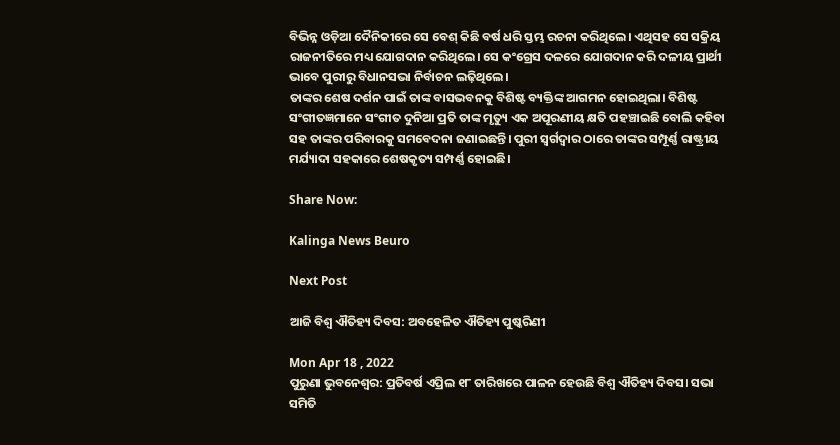ବିଭିନ୍ନ ଓଡ଼ିଆ ଦୈନିକୀରେ ସେ ବେଶ୍ କିଛି ବର୍ଷ ଧରି ସ୍ତମ୍ଭ ରଚନା କରିଥିଲେ। ଏଥିସହ ସେ ସକ୍ରିୟ ରାଜନୀତିରେ ମଧ୍ୟ ଯୋଗଦାନ କରିଥିଲେ। ସେ କଂଗ୍ରେସ ଦଳରେ ଯୋଗଦାନ କରି ଦଳୀୟ ପ୍ରାର୍ଥୀ ଭାବେ ପୁରୀରୁ ବିଧାନସଭା ନିର୍ବାଚନ ଲଢ଼ିଥିଲେ।
ତାଙ୍କର ଶେଷ ଦର୍ଶନ ପାଇଁ ତାଙ୍କ ବାସଭବନକୁ ବିଶିଷ୍ଟ ବ୍ୟକ୍ତିଙ୍କ ଆଗମନ ହୋଇଥିଲା। ବିଶିଷ୍ଟ ସଂଗୀତଜ୍ଞମାନେ ସଂଗୀତ ଦୁନିଆ ପ୍ରତି ତାଙ୍କ ମୃତ୍ୟୁ ଏକ ଅପୂରଣୀୟ କ୍ଷତି ପହଞ୍ଚାଇଛି ବୋଲି କହିବା ସହ ତାଙ୍କର ପରିବାରକୁ ସମବେଦନା ଜଣାଇଛନ୍ତି। ପୁରୀ ସ୍ୱର୍ଗଦ୍ୱାର ଠାରେ ତାଙ୍କର ସମ୍ପୂର୍ଣ୍ଣ ରାଷ୍ଟ୍ରୀୟ ମର୍ଯ୍ୟାଦା ସହକାରେ ଶେଷକୃତ୍ୟ ସମ୍ପର୍ଣ୍ଣ ହୋଇଛି।

Share Now:

Kalinga News Beuro

Next Post

ଆଜି ବିଶ୍ବ ଐତିହ୍ୟ ଦିବସ: ଅବହେଳିତ ଐତିହ୍ୟ ପୁଷ୍କରିଣୀ

Mon Apr 18 , 2022
ପୁରୁଣା ଭୁବନେଶ୍ୱର: ପ୍ରତିବର୍ଷ ଏପ୍ରିଲ ୧୮ ତାରିଖରେ ପାଳନ ହେଉଛି ବିଶ୍ବ ଐତିହ୍ୟ ଦିବସ। ସଭା ସମିତି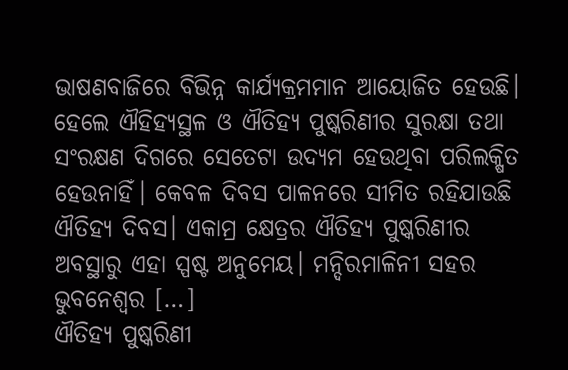ଭାଷଣବାଜିରେ ବିଭିନ୍ନ କାର୍ଯ୍ୟକ୍ରମମାନ ଆୟୋଜିତ ହେଉଛି। ହେଲେ ଐହିହ୍ୟସ୍ଥଳ ଓ ଐତିହ୍ୟ ପୁଷ୍କରିଣୀର ସୁରକ୍ଷା ତଥା ସଂରକ୍ଷଣ ଦିଗରେ ସେତେଟା ଉଦ୍ୟମ ହେଉଥିବା ପରିଲକ୍ଷିତ ହେଉନାହିଁ। କେବଳ ଦିବସ ପାଳନରେ ସୀମିତ ରହିଯାଉଛି ଐତିହ୍ୟ ଦିବସ। ଏକାମ୍ର କ୍ଷେତ୍ରର ଐତିହ୍ୟ ପୁଷ୍କରିଣୀର ଅବସ୍ଥାରୁ ଏହା ସ୍ପଷ୍ଟ ଅନୁମେୟ। ମନ୍ଦିରମାଳିନୀ ସହର ଭୁବନେଶ୍ୱର […]
ଐତିହ୍ୟ ପୁଷ୍କରିଣୀ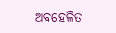ଅବହେଳିତ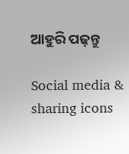ଆହୁରି ପଢ଼ନ୍ତୁ

Social media & sharing icons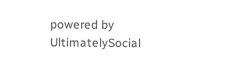powered by UltimatelySocial